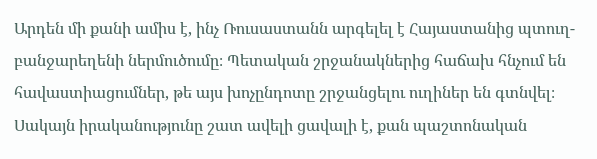Արդեն մի քանի ամիս է, ինչ Ռուսաստանն արգելել է Հայաստանից պտուղ-բանջարեղենի ներմուծումը։ Պետական շրջանակներից հաճախ հնչում են հավաստիացումներ, թե այս խոչընդոտը շրջանցելու ուղիներ են գտնվել։ Սակայն իրականությունը շատ ավելի ցավալի է, քան պաշտոնական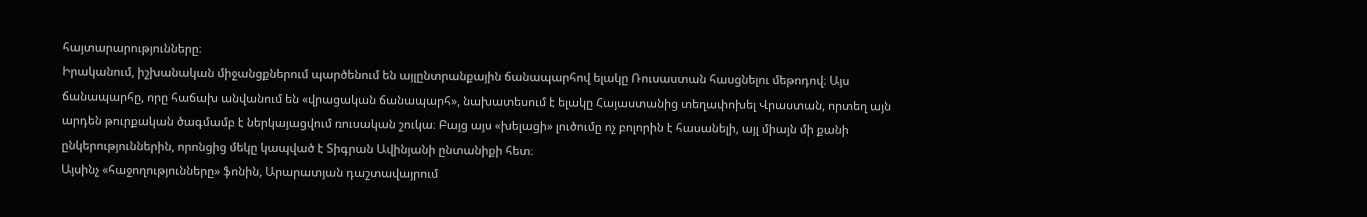հայտարարությունները։
Իրականում, իշխանական միջանցքներում պարծենում են այլընտրանքային ճանապարհով ելակը Ռուսաստան հասցնելու մեթոդով։ Այս ճանապարհը, որը հաճախ անվանում են «վրացական ճանապարհ», նախատեսում է ելակը Հայաստանից տեղափոխել Վրաստան, որտեղ այն արդեն թուրքական ծագմամբ է ներկայացվում ռուսական շուկա։ Բայց այս «խելացի» լուծումը ոչ բոլորին է հասանելի, այլ միայն մի քանի ընկերություններին, որոնցից մեկը կապված է Տիգրան Ավինյանի ընտանիքի հետ։
Այսինչ «հաջողությունները» ֆոնին, Արարատյան դաշտավայրում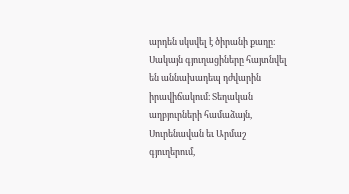արդեն սկսվել է ծիրանի քաղը։ Սակայն գյուղացիները հայտնվել են աննախադեպ դժվարին իրավիճակում։ Տեղական աղբյուրների համաձայն, Սուրենավան եւ Արմաշ գյուղերում,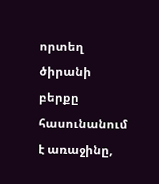որտեղ ծիրանի բերքը հասունանում է առաջինը,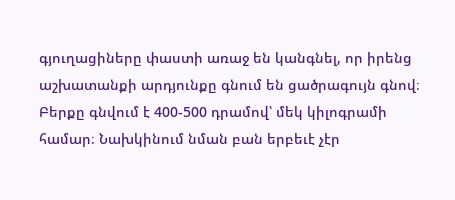գյուղացիները փաստի առաջ են կանգնել, որ իրենց աշխատանքի արդյունքը գնում են ցածրագույն գնով։ Բերքը գնվում է 400-500 դրամով՝ մեկ կիլոգրամի համար։ Նախկինում նման բան երբեւէ չէր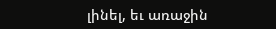լինել, եւ առաջին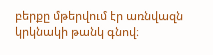բերքը մթերվում էր առնվազն կրկնակի թանկ գնով։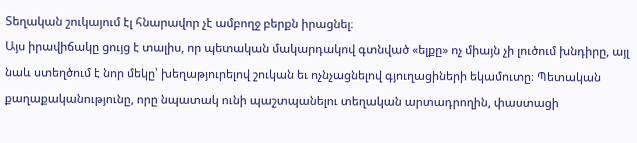Տեղական շուկայում էլ հնարավոր չէ ամբողջ բերքն իրացնել։
Այս իրավիճակը ցույց է տալիս, որ պետական մակարդակով գտնված «ելքը» ոչ միայն չի լուծում խնդիրը, այլ նաև ստեղծում է նոր մեկը՝ խեղաթյուրելով շուկան եւ ոչնչացնելով գյուղացիների եկամուտը։ Պետական քաղաքականությունը, որը նպատակ ունի պաշտպանելու տեղական արտադրողին, փաստացի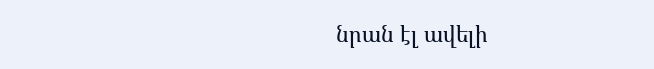նրան էլ ավելի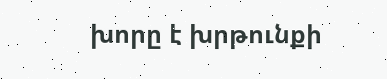խորը է խրթունքի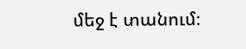մեջ է տանում։